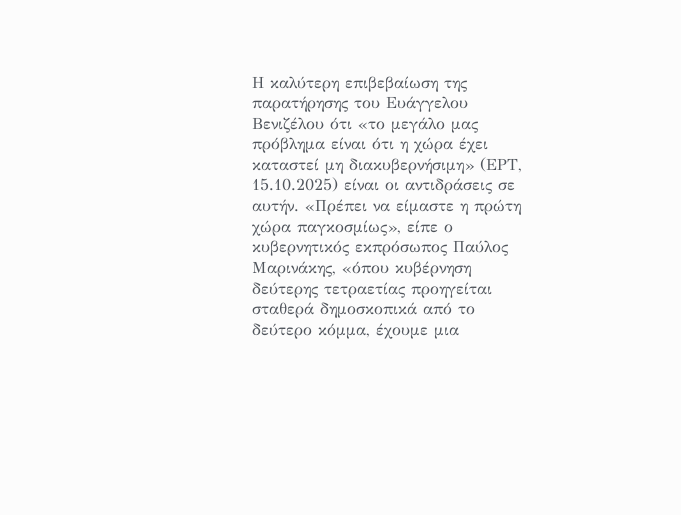Η καλύτερη επιβεβαίωση της παρατήρησης του Ευάγγελου Βενιζέλου ότι «το μεγάλο μας πρόβλημα είναι ότι η χώρα έχει καταστεί μη διακυβερνήσιμη» (ΕΡΤ, 15.10.2025) είναι οι αντιδράσεις σε αυτήν. «Πρέπει να είμαστε η πρώτη χώρα παγκοσμίως», είπε ο κυβερνητικός εκπρόσωπος Παύλος Μαρινάκης, «όπου κυβέρνηση δεύτερης τετραετίας προηγείται σταθερά δημοσκοπικά από το δεύτερο κόμμα, έχουμε μια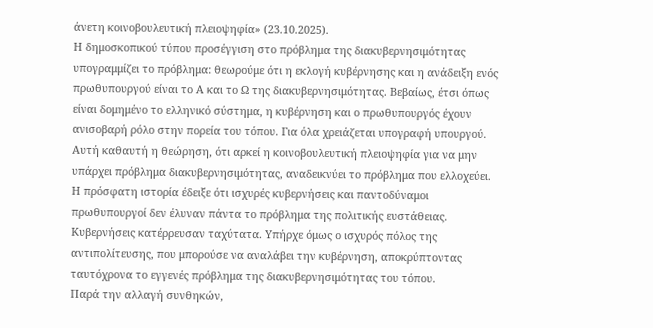άνετη κοινοβουλευτική πλειοψηφία» (23.10.2025).
Η δημοσκοπικού τύπου προσέγγιση στο πρόβλημα της διακυβερνησιμότητας υπογραμμίζει το πρόβλημα: θεωρούμε ότι η εκλογή κυβέρνησης και η ανάδειξη ενός πρωθυπουργού είναι το Α και το Ω της διακυβερνησιμότητας. Βεβαίως, έτσι όπως είναι δομημένο το ελληνικό σύστημα, η κυβέρνηση και ο πρωθυπουργός έχουν ανισοβαρή ρόλο στην πορεία του τόπου. Για όλα χρειάζεται υπογραφή υπουργού. Αυτή καθαυτή η θεώρηση, ότι αρκεί η κοινοβουλευτική πλειοψηφία για να μην υπάρχει πρόβλημα διακυβερνησιμότητας, αναδεικνύει το πρόβλημα που ελλοχεύει. Η πρόσφατη ιστορία έδειξε ότι ισχυρές κυβερνήσεις και παντοδύναμοι πρωθυπουργοί δεν έλυναν πάντα το πρόβλημα της πολιτικής ευστάθειας. Κυβερνήσεις κατέρρευσαν ταχύτατα. Υπήρχε όμως ο ισχυρός πόλος της αντιπολίτευσης, που μπορούσε να αναλάβει την κυβέρνηση, αποκρύπτοντας ταυτόχρονα το εγγενές πρόβλημα της διακυβερνησιμότητας του τόπου.
Παρά την αλλαγή συνθηκών,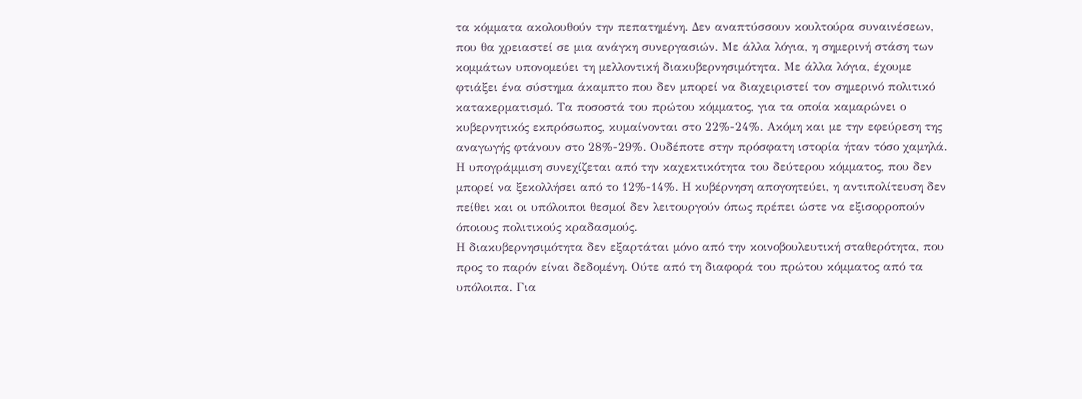τα κόμματα ακολουθούν την πεπατημένη. Δεν αναπτύσσουν κουλτούρα συναινέσεων, που θα χρειαστεί σε μια ανάγκη συνεργασιών. Με άλλα λόγια, η σημερινή στάση των κομμάτων υπονομεύει τη μελλοντική διακυβερνησιμότητα. Με άλλα λόγια, έχουμε φτιάξει ένα σύστημα άκαμπτο που δεν μπορεί να διαχειριστεί τον σημερινό πολιτικό κατακερματισμό. Τα ποσοστά του πρώτου κόμματος, για τα οποία καμαρώνει ο κυβερνητικός εκπρόσωπος, κυμαίνονται στο 22%-24%. Ακόμη και με την εφεύρεση της αναγωγής φτάνουν στο 28%-29%. Ουδέποτε στην πρόσφατη ιστορία ήταν τόσο χαμηλά. Η υπογράμμιση συνεχίζεται από την καχεκτικότητα του δεύτερου κόμματος, που δεν μπορεί να ξεκολλήσει από το 12%-14%. Η κυβέρνηση απογοητεύει, η αντιπολίτευση δεν πείθει και οι υπόλοιποι θεσμοί δεν λειτουργούν όπως πρέπει ώστε να εξισορροπούν όποιους πολιτικούς κραδασμούς.
Η διακυβερνησιμότητα δεν εξαρτάται μόνο από την κοινοβουλευτική σταθερότητα, που προς το παρόν είναι δεδομένη. Ούτε από τη διαφορά του πρώτου κόμματος από τα υπόλοιπα. Για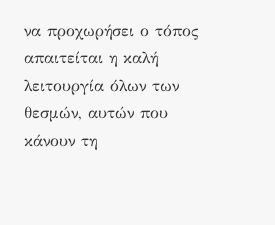να προχωρήσει ο τόπος απαιτείται η καλή λειτουργία όλων των θεσμών, αυτών που κάνουν τη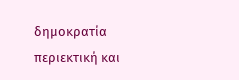δημοκρατία περιεκτική και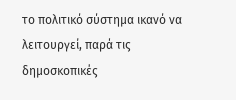το πολιτικό σύστημα ικανό να λειτουργεί, παρά τις δημοσκοπικές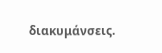διακυμάνσεις.